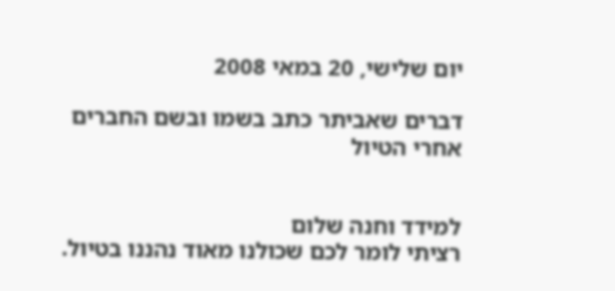יום שלישי, 20 במאי 2008

דברים שאביתר כתב בשמו ובשם החברים אחרי הטיול


למידד וחנה שלום
רציתי לומר לכם שכולנו מאוד נהננו בטיול.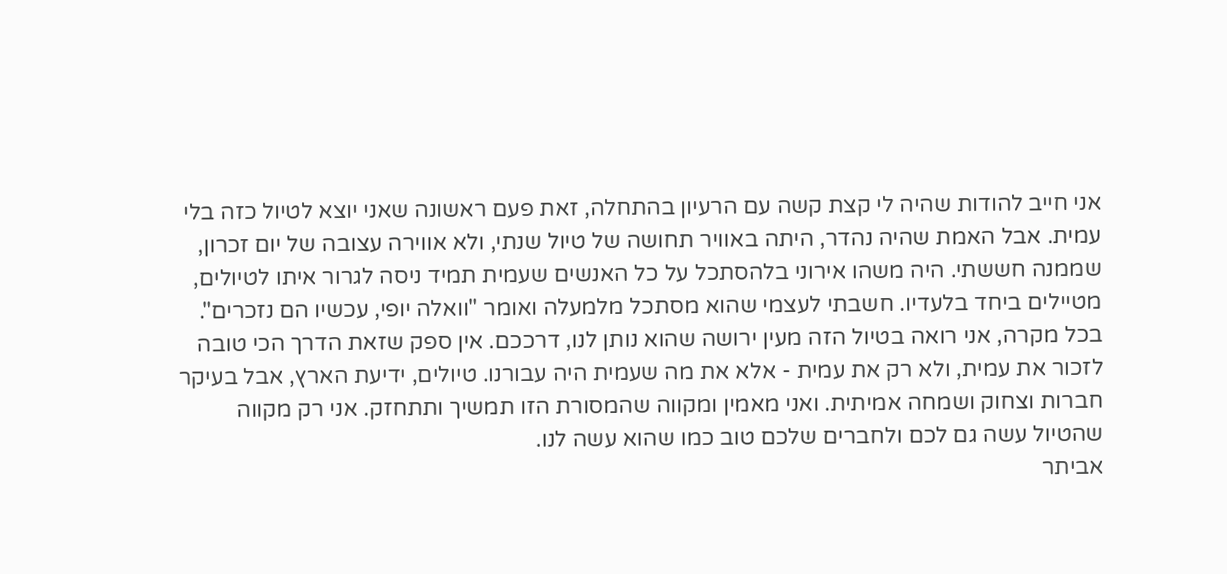אני חייב להודות שהיה לי קצת קשה עם הרעיון בהתחלה, זאת פעם ראשונה שאני יוצא לטיול כזה בלי עמית. אבל האמת שהיה נהדר, היתה באוויר תחושה של טיול שנתי, ולא אווירה עצובה של יום זכרון, שממנה חששתי. היה משהו אירוני בלהסתכל על כל האנשים שעמית תמיד ניסה לגרור איתו לטיולים, מטיילים ביחד בלעדיו. חשבתי לעצמי שהוא מסתכל מלמעלה ואומר "וואלה יופי, עכשיו הם נזכרים". בכל מקרה, אני רואה בטיול הזה מעין ירושה שהוא נותן לנו, דרככם. אין ספק שזאת הדרך הכי טובה לזכור את עמית, ולא רק את עמית - אלא את מה שעמית היה עבורנו. טיולים, ידיעת הארץ, אבל בעיקר חברות וצחוק ושמחה אמיתית. ואני מאמין ומקווה שהמסורת הזו תמשיך ותתחזק. אני רק מקווה שהטיול עשה גם לכם ולחברים שלכם טוב כמו שהוא עשה לנו.
אביתר